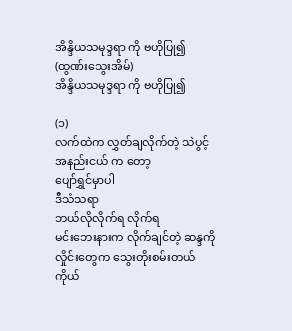အိန္ဒိယသမုဒ္ဒရာ ကို ဗဟိုပြု၍ (ထွဏ်းသွေးအိမ်)
အိန္ဒိယသမုဒ္ဒရာ ကို ဗဟိုပြု၍

(၁)
လက်ထဲက လွှတ်ချလိုက်တဲ့ သဲပွင့်
အနည်းငယ် က တော့
ပျော်ရွှင်မှာပါ
ဒီသံသရာ
ဘယ်လိုလိုက်ရ လိုက်ရ
မင်းဘေးနားက လိုက်ချင်တဲ့ ဆန္ဒကို
လှိုင်းတွေက သွေးတိုးစမ်းတယ်
ကိုယ်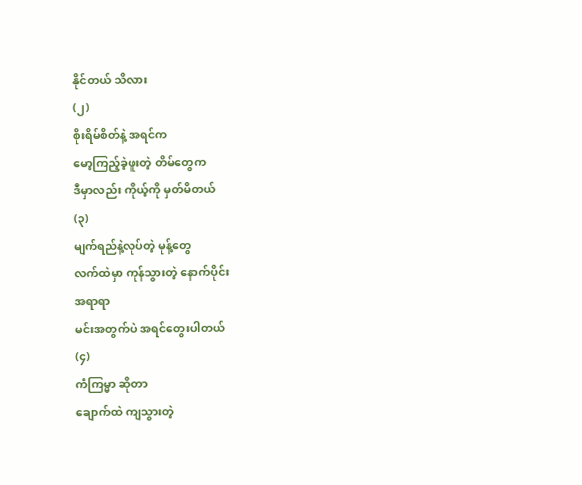နိုင်တယ် သိလား
(၂)
စိုးရိမ်စိတ်နဲ့ အရင်က
မော့ကြည့်ခဲ့ဖူးတဲ့ တိမ်တွေက
ဒီမှာလည်း ကိုယ့်ကို မှတ်မိတယ်
(၃)
မျက်ရည်နဲ့လုပ်တဲ့ မုန့်တွေ
လက်ထဲမှာ ကုန်သွားတဲ့ နောက်ပိုင်း
အရာရာ
မင်းအတွက်ပဲ အရင်တွေးပါတယ်
(၄)
ကံကြမ္မာ ဆိုတာ
ချောက်ထဲ ကျသွားတဲ့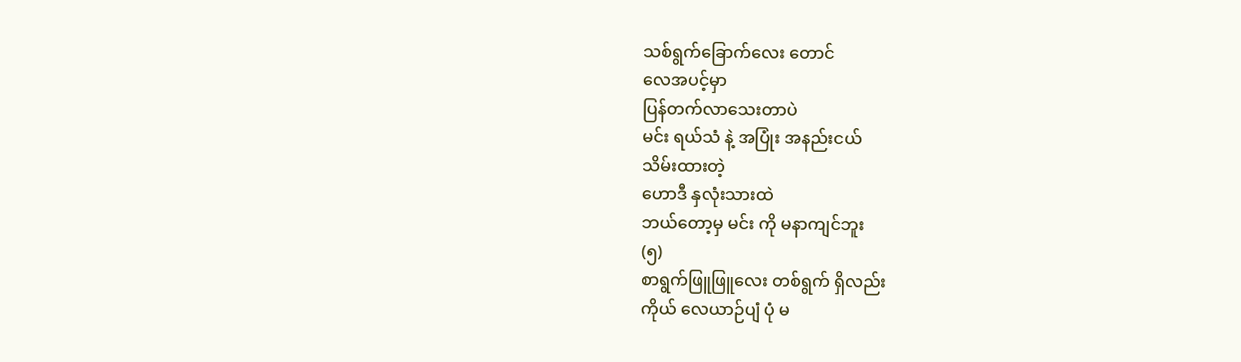သစ်ရွက်ခြောက်လေး တောင်
လေအပင့်မှာ
ပြန်တက်လာသေးတာပဲ
မင်း ရယ်သံ နဲ့ အပြုံး အနည်းငယ်
သိမ်းထားတဲ့
ဟောဒီ နှလုံးသားထဲ
ဘယ်တော့မှ မင်း ကို မနာကျင်ဘူး
(၅)
စာရွက်ဖြူဖြူလေး တစ်ရွက် ရှိလည်း
ကိုယ် လေယာဉ်ပျံ ပုံ မ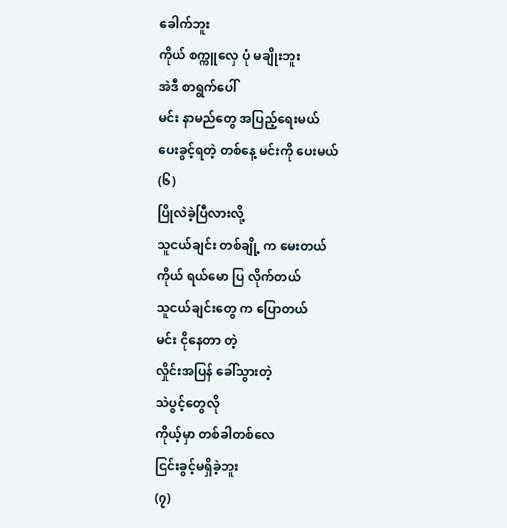ခေါက်ဘူး
ကိုယ် စက္ကူလှေ ပုံ မချိုးဘူး
အဲဒီ စာရွက်ပေါ်
မင်း နာမည်တွေ အပြည့်ရေးမယ်
ပေးခွင့်ရတဲ့ တစ်နေ့ မင်းကို ပေးမယ်
(၆)
ပြိုလဲခဲ့ပြီလားလို့
သူငယ်ချင်း တစ်ချို့ က မေးတယ်
ကိုယ် ရယ်မော ပြ လိုက်တယ်
သူငယ်ချင်းတွေ က ပြောတယ်
မင်း ငိုနေတာ တဲ့
လှိုင်းအပြန် ခေါ်သွားတဲ့
သဲပွင့်တွေလို
ကိုယ့်မှာ တစ်ခါတစ်လေ
ငြင်းခွင့်မရှိခဲ့ဘူး
(၇)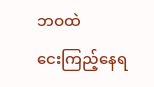ဘဝထဲ
ငေးကြည့်နေရ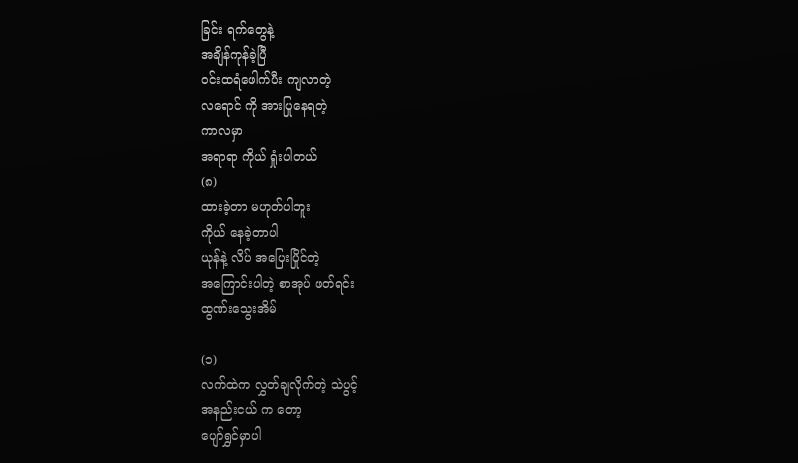ခြင်း ရက်တွေနဲ့
အချိန်ကုန်ခဲ့ပြီ
ဝင်းထရံဖေါက်ပီး ကျလာတဲ့
လရောင် ကို အားပြုနေရတဲ့
ကာလမှာ
အရာရာ ကိုယ် ရှုံးပါတယ်
(၈)
ထားခဲ့တာ မဟုတ်ပါဘူး
ကိုယ် နေခဲ့တာပါ
ယုန်နဲ့ လိပ် အပြေးပြိုင်တဲ့
အကြောင်းပါတဲ့ စာအုပ် ဖတ်ရင်း
ထွဏ်းသွေးအိမ်

(၁)
လက်ထဲက လွှတ်ချလိုက်တဲ့ သဲပွင့်
အနည်းငယ် က တော့
ပျော်ရွှင်မှာပါ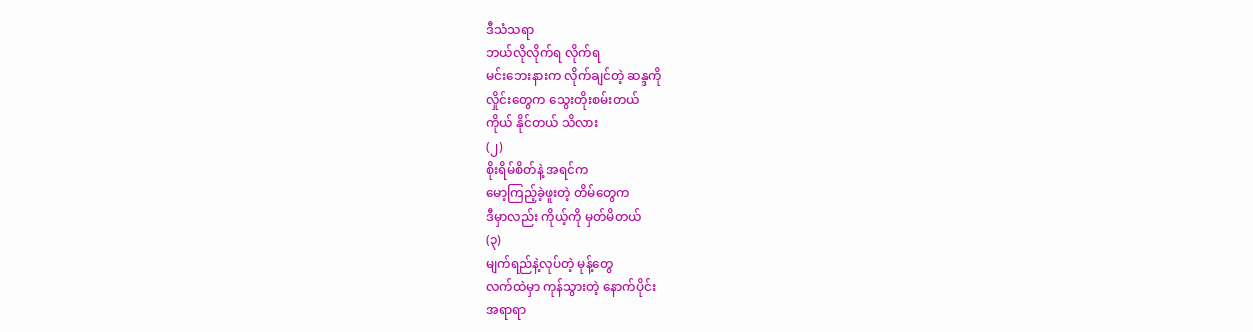ဒီသံသရာ
ဘယ်လိုလိုက်ရ လိုက်ရ
မင်းဘေးနားက လိုက်ချင်တဲ့ ဆန္ဒကို
လှိုင်းတွေက သွေးတိုးစမ်းတယ်
ကိုယ် နိုင်တယ် သိလား
(၂)
စိုးရိမ်စိတ်နဲ့ အရင်က
မော့ကြည့်ခဲ့ဖူးတဲ့ တိမ်တွေက
ဒီမှာလည်း ကိုယ့်ကို မှတ်မိတယ်
(၃)
မျက်ရည်နဲ့လုပ်တဲ့ မုန့်တွေ
လက်ထဲမှာ ကုန်သွားတဲ့ နောက်ပိုင်း
အရာရာ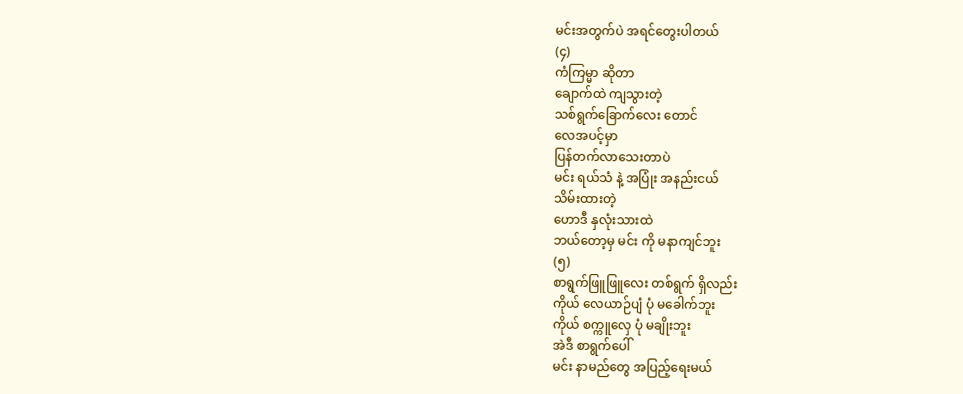မင်းအတွက်ပဲ အရင်တွေးပါတယ်
(၄)
ကံကြမ္မာ ဆိုတာ
ချောက်ထဲ ကျသွားတဲ့
သစ်ရွက်ခြောက်လေး တောင်
လေအပင့်မှာ
ပြန်တက်လာသေးတာပဲ
မင်း ရယ်သံ နဲ့ အပြုံး အနည်းငယ်
သိမ်းထားတဲ့
ဟောဒီ နှလုံးသားထဲ
ဘယ်တော့မှ မင်း ကို မနာကျင်ဘူး
(၅)
စာရွက်ဖြူဖြူလေး တစ်ရွက် ရှိလည်း
ကိုယ် လေယာဉ်ပျံ ပုံ မခေါက်ဘူး
ကိုယ် စက္ကူလှေ ပုံ မချိုးဘူး
အဲဒီ စာရွက်ပေါ်
မင်း နာမည်တွေ အပြည့်ရေးမယ်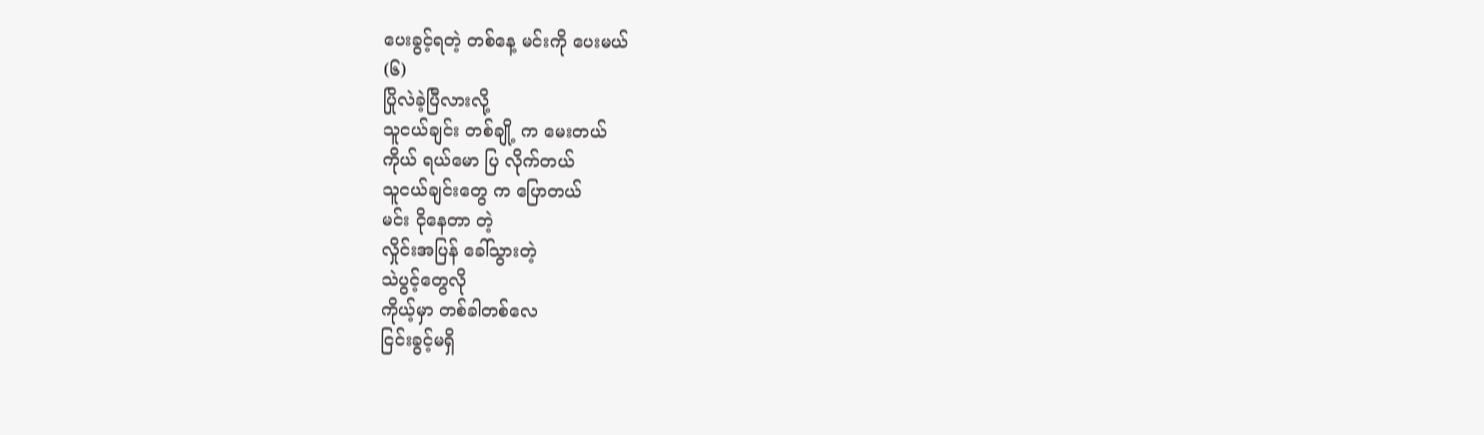ပေးခွင့်ရတဲ့ တစ်နေ့ မင်းကို ပေးမယ်
(၆)
ပြိုလဲခဲ့ပြီလားလို့
သူငယ်ချင်း တစ်ချို့ က မေးတယ်
ကိုယ် ရယ်မော ပြ လိုက်တယ်
သူငယ်ချင်းတွေ က ပြောတယ်
မင်း ငိုနေတာ တဲ့
လှိုင်းအပြန် ခေါ်သွားတဲ့
သဲပွင့်တွေလို
ကိုယ့်မှာ တစ်ခါတစ်လေ
ငြင်းခွင့်မရှိ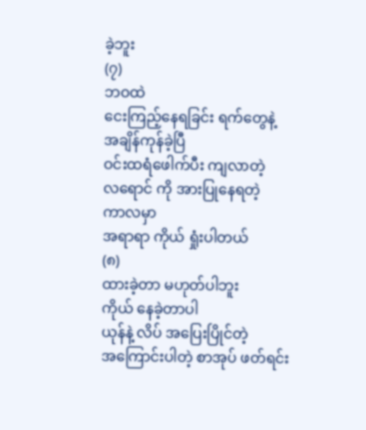ခဲ့ဘူး
(၇)
ဘဝထဲ
ငေးကြည့်နေရခြင်း ရက်တွေနဲ့
အချိန်ကုန်ခဲ့ပြီ
ဝင်းထရံဖေါက်ပီး ကျလာတဲ့
လရောင် ကို အားပြုနေရတဲ့
ကာလမှာ
အရာရာ ကိုယ် ရှုံးပါတယ်
(၈)
ထားခဲ့တာ မဟုတ်ပါဘူး
ကိုယ် နေခဲ့တာပါ
ယုန်နဲ့ လိပ် အပြေးပြိုင်တဲ့
အကြောင်းပါတဲ့ စာအုပ် ဖတ်ရင်း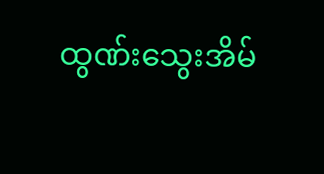ထွဏ်းသွေးအိမ်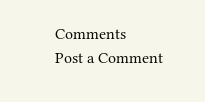Comments
Post a Comment